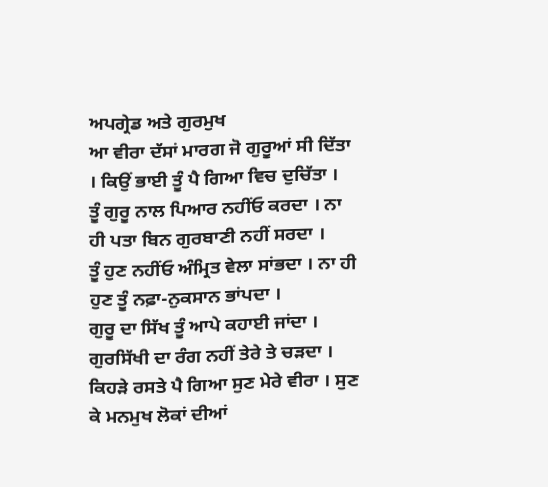ਅਪਗ੍ਰੇਡ ਅਤੇ ਗੁਰਮੁਖ
ਆ ਵੀਰਾ ਦੱਸਾਂ ਮਾਰਗ ਜੋ ਗੁਰੂਆਂ ਸੀ ਦਿੱਤਾ । ਕਿਉਂ ਭਾਈ ਤੂੰ ਪੈ ਗਿਆ ਵਿਚ ਦੁਚਿੱਤਾ ।
ਤੂੰ ਗੁਰੂ ਨਾਲ ਪਿਆਰ ਨਹੀਂਓ ਕਰਦਾ । ਨਾ ਹੀ ਪਤਾ ਬਿਨ ਗੁਰਬਾਣੀ ਨਹੀਂ ਸਰਦਾ ।
ਤੂੰ ਹੁਣ ਨਹੀਂਓ ਅੰਮ੍ਰਿਤ ਵੇਲਾ ਸਾਂਭਦਾ । ਨਾ ਹੀ ਹੁਣ ਤੂੰ ਨਫ਼ਾ-ਨੁਕਸਾਨ ਭਾਂਪਦਾ ।
ਗੁਰੂ ਦਾ ਸਿੱਖ ਤੂੰ ਆਪੇ ਕਹਾਈ ਜਾਂਦਾ । ਗੁਰਸਿੱਖੀ ਦਾ ਰੰਗ ਨਹੀਂ ਤੇਰੇ ਤੇ ਚੜਦਾ ।
ਕਿਹੜੇ ਰਸਤੇ ਪੈ ਗਿਆ ਸੁਣ ਮੇਰੇ ਵੀਰਾ । ਸੁਣ ਕੇ ਮਨਮੁਖ ਲੋਕਾਂ ਦੀਆਂ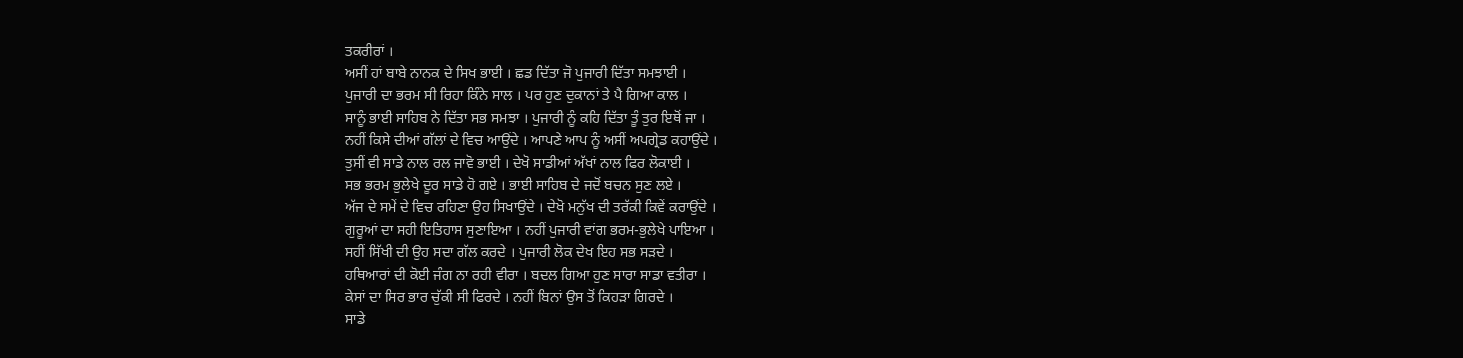ਤਕਰੀਰਾਂ ।
ਅਸੀਂ ਹਾਂ ਬਾਬੇ ਨਾਨਕ ਦੇ ਸਿਖ ਭਾਈ । ਛਡ ਦਿੱਤਾ ਜੋ ਪੁਜਾਰੀ ਦਿੱਤਾ ਸਮਝਾਈ ।
ਪੁਜਾਰੀ ਦਾ ਭਰਮ ਸੀ ਰਿਹਾ ਕਿੰਨੇ ਸਾਲ । ਪਰ ਹੁਣ ਦੁਕਾਨਾਂ ਤੇ ਪੈ ਗਿਆ ਕਾਲ ।
ਸਾਨੂੰ ਭਾਈ ਸਾਹਿਬ ਨੇ ਦਿੱਤਾ ਸਭ ਸਮਝਾ । ਪੁਜਾਰੀ ਨੂੰ ਕਹਿ ਦਿੱਤਾ ਤੂੰ ਤੁਰ ਇਥੋਂ ਜਾ ।
ਨਹੀਂ ਕਿਸੇ ਦੀਆਂ ਗੱਲਾਂ ਦੇ ਵਿਚ ਆਉਂਦੇ । ਆਪਣੇ ਆਪ ਨੂੰ ਅਸੀਂ ਅਪਗ੍ਰੇਡ ਕਹਾਉਂਦੇ ।
ਤੁਸੀਂ ਵੀ ਸਾਡੇ ਨਾਲ ਰਲ ਜਾਵੋ ਭਾਈ । ਦੇਖੋ ਸਾਡੀਆਂ ਅੱਖਾਂ ਨਾਲ ਫਿਰ ਲੋਕਾਈ ।
ਸਭ ਭਰਮ ਭੁਲੇਖੇ ਦੂਰ ਸਾਡੇ ਹੋ ਗਏ । ਭਾਈ ਸਾਹਿਬ ਦੇ ਜਦੋਂ ਬਚਨ ਸੁਣ ਲਏ ।
ਅੱਜ ਦੇ ਸਮੇਂ ਦੇ ਵਿਚ ਰਹਿਣਾ ਉਹ ਸਿਖਾਉਂਦੇ । ਦੇਖੋ ਮਨੁੱਖ ਦੀ ਤਰੱਕੀ ਕਿਵੇਂ ਕਰਾਉਂਦੇ ।
ਗੁਰੂਆਂ ਦਾ ਸਹੀ ਇਤਿਹਾਸ ਸੁਣਾਇਆ । ਨਹੀਂ ਪੁਜਾਰੀ ਵਾਂਗ ਭਰਮ-ਭੁਲੇਖੇ ਪਾਇਆ ।
ਸਹੀਂ ਸਿੱਖੀ ਦੀ ਉਹ ਸਦਾ ਗੱਲ ਕਰਦੇ । ਪੁਜਾਰੀ ਲੋਕ ਦੇਖ ਇਹ ਸਭ ਸੜਦੇ ।
ਹਥਿਆਰਾਂ ਦੀ ਕੋਈ ਜੰਗ ਨਾ ਰਹੀ ਵੀਰਾ । ਬਦਲ ਗਿਆ ਹੁਣ ਸਾਰਾ ਸਾਡਾ ਵਤੀਰਾ ।
ਕੇਸਾਂ ਦਾ ਸਿਰ ਭਾਰ ਚੁੱਕੀ ਸੀ ਫਿਰਦੇ । ਨਹੀਂ ਬਿਨਾਂ ਉਸ ਤੋਂ ਕਿਹੜਾ ਗਿਰਦੇ ।
ਸਾਡੇ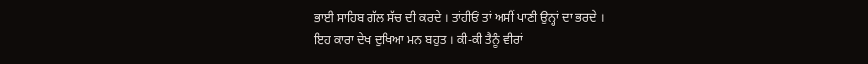ਭਾਈ ਸਾਹਿਬ ਗੱਲ ਸੱਚ ਦੀ ਕਰਦੇ । ਤਾਂਹੀਓਂ ਤਾਂ ਅਸੀਂ ਪਾਣੀ ਉਨ੍ਹਾਂ ਦਾ ਭਰਦੇ ।
ਇਹ ਕਾਰਾ ਦੇਖ ਦੁਖਿਆ ਮਨ ਬਹੁਤ । ਕੀ-ਕੀ ਤੈਨੂੰ ਵੀਰਾਂ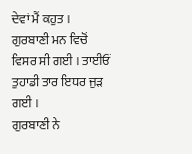ਦੇਵਾਂ ਮੈਂ ਕਹੁਤ ।
ਗੁਰਬਾਣੀ ਮਨ ਵਿਚੋਂ ਵਿਸਰ ਸੀ ਗਈ । ਤਾਈਓਂ ਤੁਹਾਡੀ ਤਾਰ ਇਧਰ ਜੁੜ ਗਈ ।
ਗੁਰਬਾਣੀ ਨੇ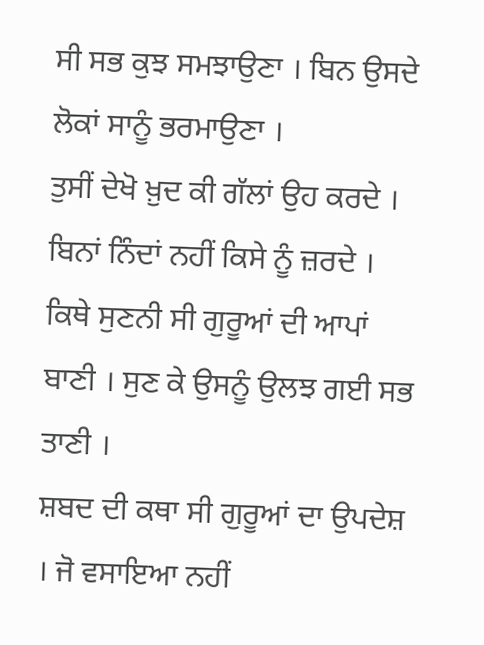ਸੀ ਸਭ ਕੁਝ ਸਮਝਾਉਣਾ । ਬਿਨ ਉਸਦੇ ਲੋਕਾਂ ਸਾਨੂੰ ਭਰਮਾਉਣਾ ।
ਤੁਸੀਂ ਦੇਖੋ ਖ਼ੁਦ ਕੀ ਗੱਲਾਂ ਉਹ ਕਰਦੇ । ਬਿਨਾਂ ਨਿੰਦਾਂ ਨਹੀਂ ਕਿਸੇ ਨੂੰ ਜ਼ਰਦੇ ।
ਕਿਥੇ ਸੁਣਨੀ ਸੀ ਗੁਰੂਆਂ ਦੀ ਆਪਾਂ ਬਾਣੀ । ਸੁਣ ਕੇ ਉਸਨੂੰ ਉਲਝ ਗਈ ਸਭ ਤਾਣੀ ।
ਸ਼ਬਦ ਦੀ ਕਥਾ ਸੀ ਗੁਰੂਆਂ ਦਾ ਉਪਦੇਸ਼ । ਜੋ ਵਸਾਇਆ ਨਹੀਂ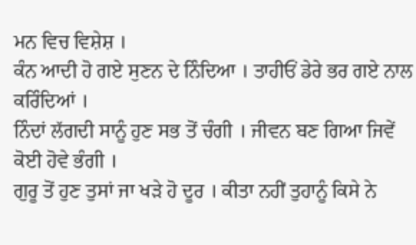ਮਨ ਵਿਚ ਵਿਸ਼ੇਸ਼ ।
ਕੰਨ ਆਦੀ ਹੋ ਗਏ ਸੁਣਨ ਦੇ ਨਿੰਦਿਆ । ਤਾਹੀਓਂ ਡੇਰੇ ਭਰ ਗਏ ਨਾਲ ਕਰਿੰਦਿਆਂ ।
ਨਿੰਦਾਂ ਲੱਗਦੀ ਸਾਨੂੰ ਹੁਣ ਸਭ ਤੋਂ ਚੰਗੀ । ਜੀਵਨ ਬਣ ਗਿਆ ਜਿਵੇਂ ਕੋਈ ਹੋਵੇ ਭੰਗੀ ।
ਗੁਰੂ ਤੋਂ ਹੁਣ ਤੁਸਾਂ ਜਾ ਖੜੇ ਹੋ ਦੂਰ । ਕੀਤਾ ਨਹੀਂ ਤੁਹਾਨੂੰ ਕਿਸੇ ਨੇ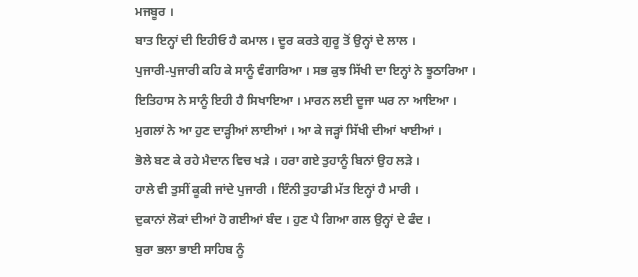ਮਜਬੂਰ ।
ਬਾਤ ਇਨ੍ਹਾਂ ਦੀ ਇਹੀਓ ਹੈ ਕਮਾਲ । ਦੂਰ ਕਰਤੇ ਗੁਰੂ ਤੋਂ ਉਨ੍ਹਾਂ ਦੇ ਲਾਲ ।
ਪੁਜਾਰੀ-ਪੁਜਾਰੀ ਕਹਿ ਕੇ ਸਾਨੂੰ ਵੰਗਾਰਿਆ । ਸਭ ਕੁਝ ਸਿੱਖੀ ਦਾ ਇਨ੍ਹਾਂ ਨੇ ਝੂਠਾਰਿਆ ।
ਇਤਿਹਾਸ ਨੇ ਸਾਨੂੰ ਇਹੀ ਹੈ ਸਿਖਾਇਆ । ਮਾਰਨ ਲਈ ਦੂਜਾ ਘਰ ਨਾ ਆਇਆ ।
ਮੁਗਲਾਂ ਨੇ ਆ ਹੁਣ ਦਾੜ੍ਹੀਆਂ ਲਾਈਆਂ । ਆ ਕੇ ਜੜ੍ਹਾਂ ਸਿੱਖੀ ਦੀਆਂ ਖਾਈਆਂ ।
ਭੋਲੇ ਬਣ ਕੇ ਰਹੇ ਮੈਦਾਨ ਵਿਚ ਖੜੇ । ਹਰਾ ਗਏ ਤੁਹਾਨੂੰ ਬਿਨਾਂ ਉਹ ਲੜੇ ।
ਹਾਲੇ ਵੀ ਤੁਸੀਂ ਕੂਕੀ ਜਾਂਦੇ ਪੁਜਾਰੀ । ਇੰਨੀ ਤੁਹਾਡੀ ਮੱਤ ਇਨ੍ਹਾਂ ਹੈ ਮਾਰੀ ।
ਦੁਕਾਨਾਂ ਲੋਕਾਂ ਦੀਆਂ ਹੋ ਗਈਆਂ ਬੰਦ । ਹੁਣ ਪੈ ਗਿਆ ਗਲ ਉਨ੍ਹਾਂ ਦੇ ਫੰਦ ।
ਬੁਰਾ ਭਲਾ ਭਾਈ ਸਾਹਿਬ ਨੂੰ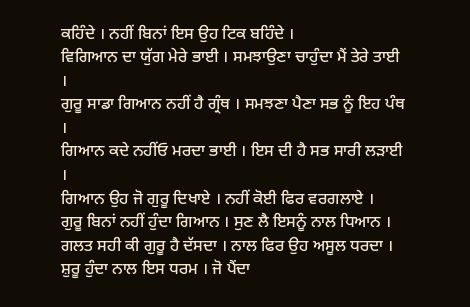ਕਹਿੰਦੇ । ਨਹੀਂ ਬਿਨਾਂ ਇਸ ਉਹ ਟਿਕ ਬਹਿੰਦੇ ।
ਵਿਗਿਆਨ ਦਾ ਯੁੱਗ ਮੇਰੇ ਭਾਈ । ਸਮਝਾਉਣਾ ਚਾਹੁੰਦਾ ਮੈਂ ਤੇਰੇ ਤਾਈ ।
ਗੁਰੂ ਸਾਡਾ ਗਿਆਨ ਨਹੀਂ ਹੈ ਗ੍ਰੰਥ । ਸਮਝਣਾ ਪੈਣਾ ਸਭ ਨੂੰ ਇਹ ਪੰਥ ।
ਗਿਆਨ ਕਦੇ ਨਹੀਂਓ ਮਰਦਾ ਭਾਈ । ਇਸ ਦੀ ਹੈ ਸਭ ਸਾਰੀ ਲੜਾਈ ।
ਗਿਆਨ ਉਹ ਜੋ ਗੁਰੂ ਦਿਖਾਏ । ਨਹੀਂ ਕੋਈ ਫਿਰ ਵਰਗਲਾਏ ।
ਗੁਰੂ ਬਿਨਾਂ ਨਹੀਂ ਹੁੰਦਾ ਗਿਆਨ । ਸੁਣ ਲੈ ਇਸਨੂੰ ਨਾਲ ਧਿਆਨ ।
ਗਲਤ ਸਹੀ ਕੀ ਗੁਰੂ ਹੈ ਦੱਸਦਾ । ਨਾਲ ਫਿਰ ਉਹ ਅਸੂਲ ਧਰਦਾ ।
ਸ਼ੁਰੂ ਹੁੰਦਾ ਨਾਲ ਇਸ ਧਰਮ । ਜੋ ਪੈਂਦਾ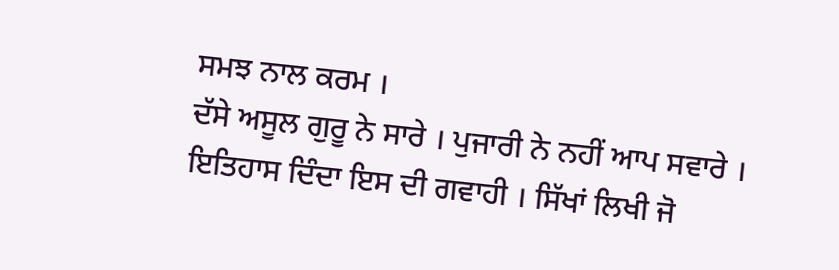ਸਮਝ ਨਾਲ ਕਰਮ ।
ਦੱਸੇ ਅਸੂਲ ਗੁਰੂ ਨੇ ਸਾਰੇ । ਪੁਜਾਰੀ ਨੇ ਨਹੀਂ ਆਪ ਸਵਾਰੇ ।
ਇਤਿਹਾਸ ਦਿੰਦਾ ਇਸ ਦੀ ਗਵਾਹੀ । ਸਿੱਖਾਂ ਲਿਖੀ ਜੋ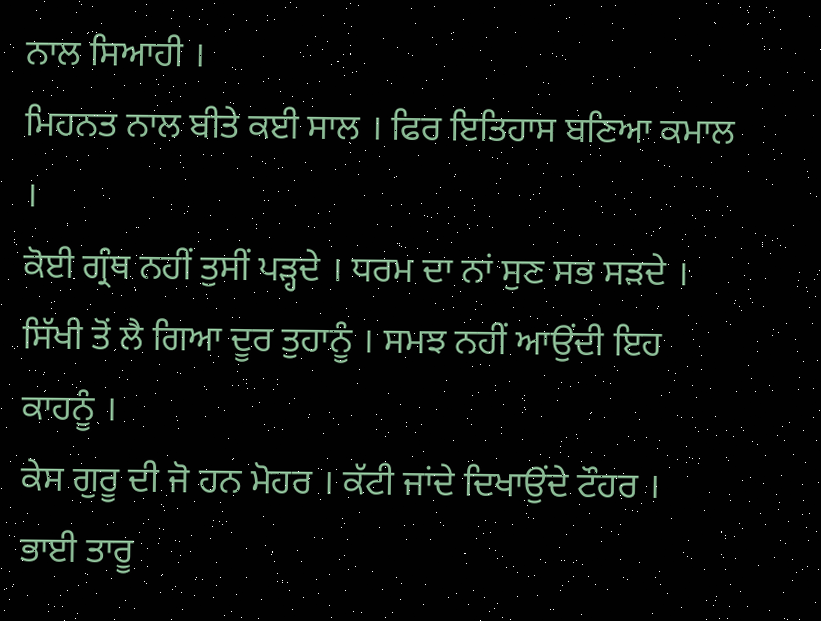ਨਾਲ ਸਿਆਹੀ ।
ਮਿਹਨਤ ਨਾਲ ਬੀਤੇ ਕਈ ਸਾਲ । ਫਿਰ ਇਤਿਹਾਸ ਬਣਿਆ ਕਮਾਲ ।
ਕੋਈ ਗ੍ਰੰਥ ਨਹੀਂ ਤੁਸੀਂ ਪੜ੍ਹਦੇ । ਧਰਮ ਦਾ ਨਾਂ ਸੁਣ ਸਭ ਸੜਦੇ ।
ਸਿੱਖੀ ਤੋਂ ਲੈ ਗਿਆ ਦੂਰ ਤੁਹਾਨੂੰ । ਸਮਝ ਨਹੀਂ ਆਉਂਦੀ ਇਹ ਕਾਹਨੂੰ ।
ਕੇਸ ਗੁਰੂ ਦੀ ਜੋ ਹਨ ਮੋਹਰ । ਕੱਟੀ ਜਾਂਦੇ ਦਿਖਾਉਂਦੇ ਟੌਹਰ ।
ਭਾਈ ਤਾਰੂ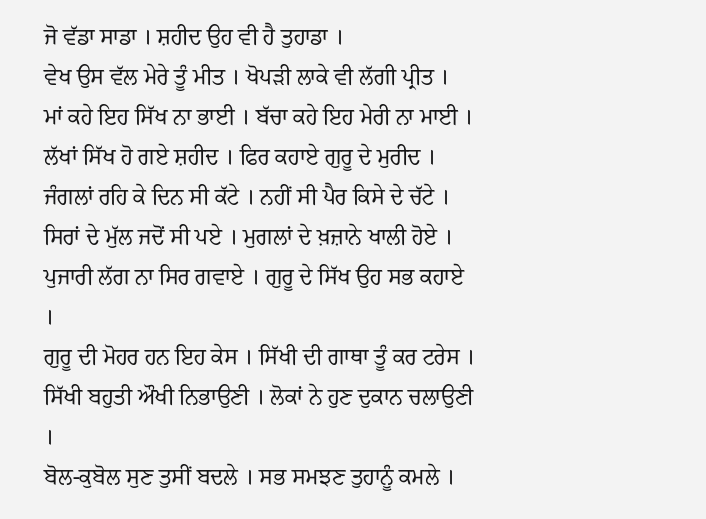ਜੋ ਵੱਡਾ ਸਾਡਾ । ਸ਼ਹੀਦ ਉਹ ਵੀ ਹੈ ਤੁਹਾਡਾ ।
ਵੇਖ ਉਸ ਵੱਲ ਮੇਰੇ ਤੂੰ ਮੀਤ । ਖੋਪੜੀ ਲਾਕੇ ਵੀ ਲੱਗੀ ਪ੍ਰੀਤ ।
ਮਾਂ ਕਹੇ ਇਹ ਸਿੱਖ ਨਾ ਭਾਈ । ਬੱਚਾ ਕਹੇ ਇਹ ਮੇਰੀ ਨਾ ਮਾਈ ।
ਲੱਖਾਂ ਸਿੱਖ ਹੋ ਗਏ ਸ਼ਹੀਦ । ਫਿਰ ਕਹਾਏ ਗੁਰੂ ਦੇ ਮੁਰੀਦ ।
ਜੰਗਲਾਂ ਰਹਿ ਕੇ ਦਿਨ ਸੀ ਕੱਟੇ । ਨਹੀਂ ਸੀ ਪੈਰ ਕਿਸੇ ਦੇ ਚੱਟੇ ।
ਸਿਰਾਂ ਦੇ ਮੁੱਲ ਜਦੋਂ ਸੀ ਪਏ । ਮੁਗਲਾਂ ਦੇ ਖ਼ਜ਼ਾਨੇ ਖਾਲੀ ਹੋਏ ।
ਪੁਜਾਰੀ ਲੱਗ ਨਾ ਸਿਰ ਗਵਾਏ । ਗੁਰੂ ਦੇ ਸਿੱਖ ਉਹ ਸਭ ਕਹਾਏ ।
ਗੁਰੂ ਦੀ ਮੋਹਰ ਹਨ ਇਹ ਕੇਸ । ਸਿੱਖੀ ਦੀ ਗਾਥਾ ਤੂੰ ਕਰ ਟਰੇਸ ।
ਸਿੱਖੀ ਬਹੁਤੀ ਔਖੀ ਨਿਭਾਉਣੀ । ਲੋਕਾਂ ਨੇ ਹੁਣ ਦੁਕਾਨ ਚਲਾਉਣੀ ।
ਬੋਲ-ਕੁਬੋਲ ਸੁਣ ਤੁਸੀਂ ਬਦਲੇ । ਸਭ ਸਮਝਣ ਤੁਹਾਨੂੰ ਕਮਲੇ ।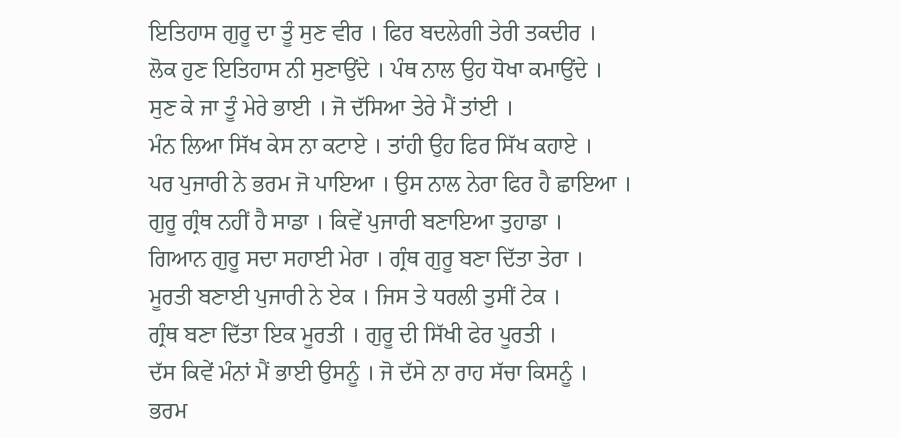ਇਤਿਹਾਸ ਗੁਰੂ ਦਾ ਤੂੰ ਸੁਣ ਵੀਰ । ਫਿਰ ਬਦਲੇਗੀ ਤੇਰੀ ਤਕਦੀਰ ।
ਲੋਕ ਹੁਣ ਇਤਿਹਾਸ ਨੀ ਸੁਣਾਉਂਦੇ । ਪੰਥ ਨਾਲ ਉਹ ਧੋਖਾ ਕਮਾਉਂਦੇ ।
ਸੁਣ ਕੇ ਜਾ ਤੂੰ ਮੇਰੇ ਭਾਈ । ਜੋ ਦੱਸਿਆ ਤੇਰੇ ਮੈਂ ਤਾਂਈ ।
ਮੰਨ ਲਿਆ ਸਿੱਖ ਕੇਸ ਨਾ ਕਟਾਏ । ਤਾਂਹੀ ਉਹ ਫਿਰ ਸਿੱਖ ਕਹਾਏ ।
ਪਰ ਪੁਜਾਰੀ ਨੇ ਭਰਮ ਜੋ ਪਾਇਆ । ਉਸ ਨਾਲ ਨੇਰਾ ਫਿਰ ਹੈ ਛਾਇਆ ।
ਗੁਰੂ ਗ੍ਰੰਥ ਨਹੀਂ ਹੈ ਸਾਡਾ । ਕਿਵੇਂ ਪੁਜਾਰੀ ਬਣਾਇਆ ਤੁਹਾਡਾ ।
ਗਿਆਨ ਗੁਰੂ ਸਦਾ ਸਹਾਈ ਮੇਰਾ । ਗ੍ਰੰਥ ਗੁਰੂ ਬਣਾ ਦਿੱਤਾ ਤੇਰਾ ।
ਮੂਰਤੀ ਬਣਾਈ ਪੁਜਾਰੀ ਨੇ ਏਕ । ਜਿਸ ਤੇ ਧਰਲੀ ਤੁਸੀਂ ਟੇਕ ।
ਗ੍ਰੰਥ ਬਣਾ ਦਿੱਤਾ ਇਕ ਮੂਰਤੀ । ਗੁਰੂ ਦੀ ਸਿੱਖੀ ਫੇਰ ਪੂਰਤੀ ।
ਦੱਸ ਕਿਵੇਂ ਮੰਨਾਂ ਮੈਂ ਭਾਈ ਉਸਨੂੰ । ਜੋ ਦੱਸੇ ਨਾ ਰਾਹ ਸੱਚਾ ਕਿਸਨੂੰ ।
ਭਰਮ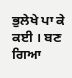ਭੁਲੇਖੇ ਪਾ ਕੇ ਕਈ । ਬਣ ਗਿਆ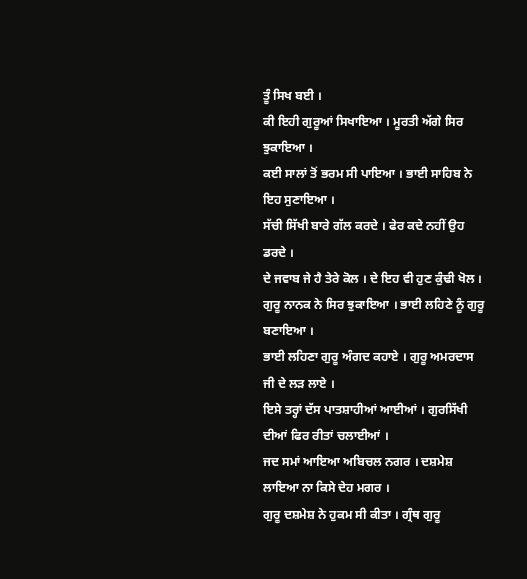ਤੂੰ ਸਿਖ ਬਈ ।
ਕੀ ਇਹੀ ਗੁਰੂਆਂ ਸਿਖਾਇਆ । ਮੂਰਤੀ ਅੱਗੇ ਸਿਰ ਝੁਕਾਇਆ ।
ਕਈ ਸਾਲਾਂ ਤੋਂ ਭਰਮ ਸੀ ਪਾਇਆ । ਭਾਈ ਸਾਹਿਬ ਨੇ ਇਹ ਸੁਣਾਇਆ ।
ਸੱਚੀ ਸਿੱਖੀ ਬਾਰੇ ਗੱਲ ਕਰਦੇ । ਫੇਰ ਕਦੇ ਨਹੀਂ ਉਹ ਡਰਦੇ ।
ਦੇ ਜਵਾਬ ਜੇ ਹੈ ਤੇਰੇ ਕੋਲ । ਦੇ ਇਹ ਵੀ ਹੁਣ ਕੁੰਢੀ ਖੋਲ ।
ਗੁਰੂ ਨਾਨਕ ਨੇ ਸਿਰ ਝੁਕਾਇਆ । ਭਾਈ ਲਹਿਣੇ ਨੂੰ ਗੁਰੂ ਬਣਾਇਆ ।
ਭਾਈ ਲਹਿਣਾ ਗੁਰੂ ਅੰਗਦ ਕਹਾਏ । ਗੁਰੂ ਅਮਰਦਾਸ ਜੀ ਦੇ ਲੜ ਲਾਏ ।
ਇਸੇ ਤਰ੍ਹਾਂ ਦੱਸ ਪਾਤਸ਼ਾਹੀਆਂ ਆਈਆਂ । ਗੁਰਸਿੱਖੀ ਦੀਆਂ ਫਿਰ ਰੀਤਾਂ ਚਲਾਈਆਂ ।
ਜਦ ਸਮਾਂ ਆਇਆ ਅਬਿਚਲ ਨਗਰ । ਦਸ਼ਮੇਸ਼ ਲਾਇਆ ਨਾ ਕਿਸੇ ਦੇਹ ਮਗਰ ।
ਗੁਰੂ ਦਸ਼ਮੇਸ਼ ਨੇ ਹੁਕਮ ਸੀ ਕੀਤਾ । ਗ੍ਰੰਥ ਗੁਰੂ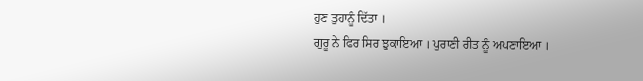ਹੁਣ ਤੁਹਾਨੂੰ ਦਿੱਤਾ ।
ਗੁਰੂ ਨੇ ਫਿਰ ਸਿਰ ਝੁਕਾਇਆ । ਪੁਰਾਣੀ ਰੀਤ ਨੂੰ ਅਪਣਾਇਆ ।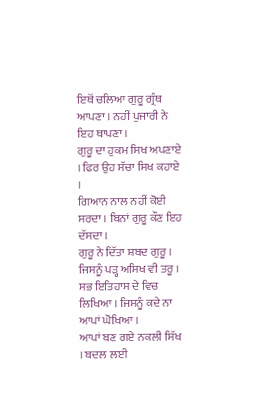ਇਥੋਂ ਚਲਿਆ ਗੁਰੂ ਗ੍ਰੰਥ ਆਪਣਾ । ਨਹੀਂ ਪੁਜਾਰੀ ਨੇ ਇਹ ਥਾਪਣਾ ।
ਗੁਰੂ ਦਾ ਹੁਕਮ ਸਿਖ ਅਪਣਾਏ । ਫਿਰ ਉਹ ਸੱਚਾ ਸਿਖ ਕਹਾਏ ।
ਗਿਆਨ ਨਾਲ ਨਹੀਂ ਕੋਈ ਸਰਦਾ । ਬਿਨਾਂ ਗੁਰੂ ਕੌਣ ਇਹ ਦੱਸਦਾ ।
ਗੁਰੂ ਨੇ ਦਿੱਤਾ ਸ਼ਬਦ ਗੁਰੂ । ਜਿਸਨੂੰ ਪੜ੍ਹ ਅਸਿਖ ਵੀ ਤਰੂ ।
ਸਭ ਇਤਿਹਾਸ ਦੇ ਵਿਚ ਲਿਖਿਆ । ਜਿਸਨੂੰ ਕਦੇ ਨਾ ਆਪਾਂ ਘੋਖਿਆ ।
ਆਪਾਂ ਬਣ ਗਏ ਨਕਲੀ ਸਿੱਖ । ਬਦਲ ਲਈ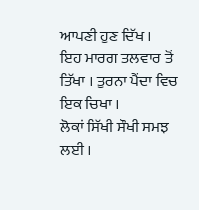ਆਪਣੀ ਹੁਣ ਦਿੱਖ ।
ਇਹ ਮਾਰਗ ਤਲਵਾਰ ਤੋਂ ਤਿੱਖਾ । ਤੁਰਨਾ ਪੈਂਦਾ ਵਿਚ ਇਕ ਚਿਖਾ ।
ਲੋਕਾਂ ਸਿੱਖੀ ਸੌਖੀ ਸਮਝ ਲਈ ।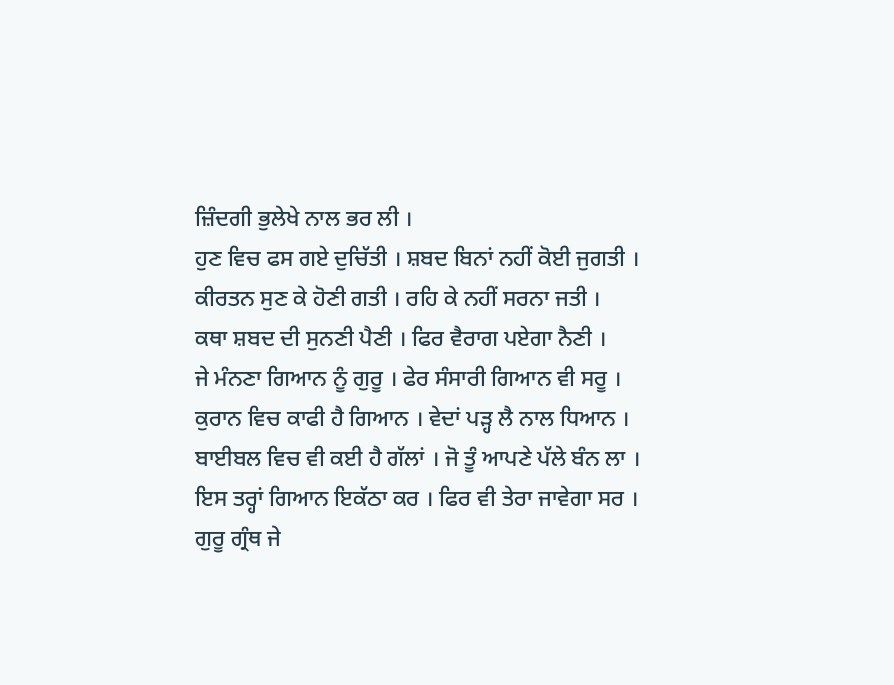ਜ਼ਿੰਦਗੀ ਭੁਲੇਖੇ ਨਾਲ ਭਰ ਲੀ ।
ਹੁਣ ਵਿਚ ਫਸ ਗਏ ਦੁਚਿੱਤੀ । ਸ਼ਬਦ ਬਿਨਾਂ ਨਹੀਂ ਕੋਈ ਜੁਗਤੀ ।
ਕੀਰਤਨ ਸੁਣ ਕੇ ਹੋਣੀ ਗਤੀ । ਰਹਿ ਕੇ ਨਹੀਂ ਸਰਨਾ ਜਤੀ ।
ਕਥਾ ਸ਼ਬਦ ਦੀ ਸੁਨਣੀ ਪੈਣੀ । ਫਿਰ ਵੈਰਾਗ ਪਏਗਾ ਨੈਣੀ ।
ਜੇ ਮੰਨਣਾ ਗਿਆਨ ਨੂੰ ਗੁਰੂ । ਫੇਰ ਸੰਸਾਰੀ ਗਿਆਨ ਵੀ ਸਰੂ ।
ਕੁਰਾਨ ਵਿਚ ਕਾਫੀ ਹੈ ਗਿਆਨ । ਵੇਦਾਂ ਪੜ੍ਹ ਲੈ ਨਾਲ ਧਿਆਨ ।
ਬਾਈਬਲ ਵਿਚ ਵੀ ਕਈ ਹੈ ਗੱਲਾਂ । ਜੋ ਤੂੰ ਆਪਣੇ ਪੱਲੇ ਬੰਨ ਲਾ ।
ਇਸ ਤਰ੍ਹਾਂ ਗਿਆਨ ਇਕੱਠਾ ਕਰ । ਫਿਰ ਵੀ ਤੇਰਾ ਜਾਵੇਗਾ ਸਰ ।
ਗੁਰੂ ਗ੍ਰੰਥ ਜੇ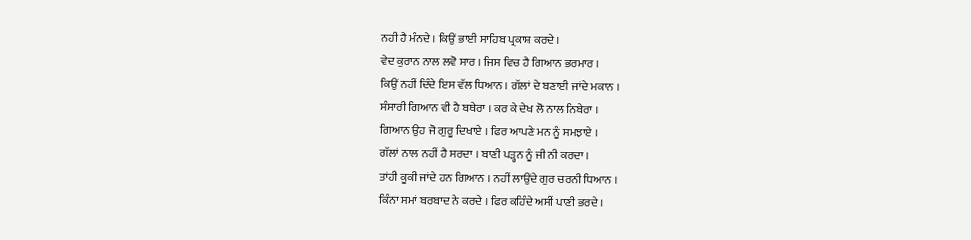ਨਹੀ ਹੈ ਮੰਨਦੇ । ਕਿਉਂ ਭਾਈ ਸਾਹਿਬ ਪ੍ਰਕਾਸ਼ ਕਰਦੇ ।
ਵੇਦ ਕੁਰਾਨ ਨਾਲ ਲਵੋ ਸਾਰ । ਜਿਸ ਵਿਚ ਹੈ ਗਿਆਨ ਭਰਮਾਰ ।
ਕਿਉਂ ਨਹੀਂ ਦਿੰਦੇ ਇਸ ਵੱਲ ਧਿਆਨ । ਗੱਲਾਂ ਦੇ ਬਣਾਈ ਜਾਂਦੇ ਮਕਾਨ ।
ਸੰਸਾਰੀ ਗਿਆਨ ਵੀ ਹੈ ਬਥੇਰਾ । ਕਰ ਕੇ ਦੇਖ ਲੋ ਨਾਲ ਨਿਬੇਰਾ ।
ਗਿਆਨ ਉਹ ਜੋ ਗੁਰੂ ਦਿਖਾਏ । ਫਿਰ ਆਪਣੇ ਮਨ ਨੂੰ ਸਮਝਾਏ ।
ਗੱਲਾਂ ਨਾਲ ਨਹੀਂ ਹੈ ਸਰਦਾ । ਬਾਣੀ ਪੜ੍ਹਨ ਨੂੰ ਜੀ ਨੀ ਕਰਦਾ ।
ਤਾਂਹੀ ਕੂਕੀ ਜਾਂਦੇ ਹਨ ਗਿਆਨ । ਨਹੀਂ ਲਾਉਂਦੇ ਗੁਰ ਚਰਨੀ ਧਿਆਨ ।
ਕਿੰਨਾ ਸਮਾਂ ਬਰਬਾਦ ਨੇ ਕਰਦੇ । ਫਿਰ ਕਹਿੰਦੇ ਅਸੀਂ ਪਾਣੀ ਭਰਦੇ ।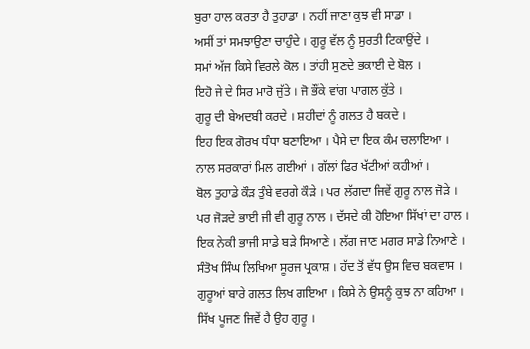ਬੁਰਾ ਹਾਲ ਕਰਤਾ ਹੈ ਤੁਹਾਡਾ । ਨਹੀਂ ਜਾਣਾ ਕੁਝ ਵੀ ਸਾਡਾ ।
ਅਸੀਂ ਤਾਂ ਸਮਝਾਉਣਾ ਚਾਹੁੰਦੇ । ਗੁਰੂ ਵੱਲ ਨੂੰ ਸੁਰਤੀ ਟਿਕਾਉਂਦੇ ।
ਸਮਾਂ ਅੱਜ ਕਿਸੇ ਵਿਰਲੇ ਕੋਲ । ਤਾਂਹੀ ਸੁਣਦੇ ਭਕਾਈ ਦੇ ਬੋਲ ।
ਇਹੋ ਜੇ ਦੇ ਸਿਰ ਮਾਰੋ ਜੁੱਤੇ । ਜੋ ਭੌਂਕੇ ਵਾਂਗ ਪਾਗਲ ਕੁੱਤੇ ।
ਗੁਰੂ ਦੀ ਬੇਅਦਬੀ ਕਰਦੇ । ਸ਼ਹੀਦਾਂ ਨੂੰ ਗਲਤ ਹੈ ਬਕਦੇ ।
ਇਹ ਇਕ ਗੋਰਖ ਧੰਧਾ ਬਣਾਇਆ । ਪੈਸੇ ਦਾ ਇਕ ਕੰਮ ਚਲਾਇਆ ।
ਨਾਲ ਸਰਕਾਰਾਂ ਮਿਲ ਗਈਆਂ । ਗੱਲਾਂ ਫਿਰ ਖੱਟੀਆਂ ਕਹੀਆਂ ।
ਬੋਲ ਤੁਹਾਡੇ ਕੌੜ ਤੁੰਬੇ ਵਰਗੇ ਕੌੜੇ । ਪਰ ਲੱਗਦਾ ਜਿਵੇਂ ਗੁਰੂ ਨਾਲ ਜੋੜੇ ।
ਪਰ ਜੋੜਦੇ ਭਾਈ ਜੀ ਵੀ ਗੁਰੂ ਨਾਲ । ਦੱਸਦੇ ਕੀ ਹੋਇਆ ਸਿੱਖਾਂ ਦਾ ਹਾਲ ।
ਇਕ ਨੇਕੀ ਭਾਜੀ ਸਾਡੇ ਬੜੇ ਸਿਆਣੇ । ਲੱਗ ਜਾਣ ਮਗਰ ਸਾਡੇ ਨਿਆਣੇ ।
ਸੰਤੋਖ ਸਿੰਘ ਲਿਖਿਆ ਸੂਰਜ ਪ੍ਰਕਾਸ਼ । ਹੱਦ ਤੋਂ ਵੱਧ ਉਸ ਵਿਚ ਬਕਵਾਸ ।
ਗੁਰੂਆਂ ਬਾਰੇ ਗਲਤ ਲਿਖ ਗਇਆ । ਕਿਸੇ ਨੇ ਉਸਨੂੰ ਕੁਝ ਨਾ ਕਹਿਆ ।
ਸਿੱਖ ਪੂਜਣ ਜਿਵੇਂ ਹੈ ਉਹ ਗੁਰੂ ।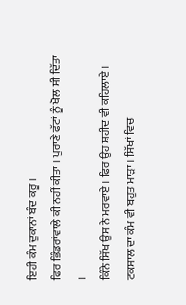ਇਹੀ ਕੰਮ ਦੁਕਾਨਾਂ ਬੰਦ ਕਰੂ ।
ਫਿਰ ਭਿੰਡਰਾਂਵਾਲੇ ਕੀ ਨਹੀਂ ਕੀਤਾ । ਪੁਰਾਣੇ ਫੱਟਾਂ ਨੂੰ ਖੋਲ ਸੀ ਦਿੱਤਾ ।
ਕਿੰਨੇ ਸਿੱਖ ਉਸ ਨੇ ਮਰਵਾਏ । ਫਿਰ ਉਹ ਸ਼ਹੀਦ ਵੀ ਕਹਿਲਾਏ ।
ਟਕਸਾਲ ਦਾ ਕੰਮ ਵੀ ਬਹੁਤ ਮਾੜਾ । ਸਿੱਖਾਂ ਵਿਚ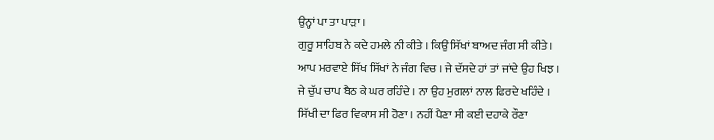ਉਨ੍ਹਾਂ ਪਾ ਤਾ ਪਾੜਾ ।
ਗੁਰੂ ਸਾਹਿਬ ਨੇ ਕਦੇ ਹਮਲੇ ਨੀ ਕੀਤੇ । ਕਿਉਂ ਸਿੱਖਾਂ ਬਾਅਦ ਜੰਗ ਸੀ ਕੀਤੇ ।
ਆਪ ਮਰਵਾਏ ਸਿੱਖ ਸਿੱਖਾਂ ਨੇ ਜੰਗ ਵਿਚ । ਜੇ ਦੱਸਦੇ ਹਾਂ ਤਾਂ ਜਾਂਦੇ ਉਹ ਖਿਝ ।
ਜੇ ਚੁੱਪ ਚਾਪ ਬੈਠ ਕੇ ਘਰ ਰਹਿੰਦੇ । ਨਾ ਉਹ ਮੁਗਲਾਂ ਨਾਲ ਫਿਰਦੇ ਖਹਿੰਦੇ ।
ਸਿੱਖੀ ਦਾ ਫਿਰ ਵਿਕਾਸ ਸੀ ਹੋਣਾ । ਨਹੀਂ ਪੈਣਾ ਸੀ ਕਈ ਦਹਾਕੇ ਰੌਣਾ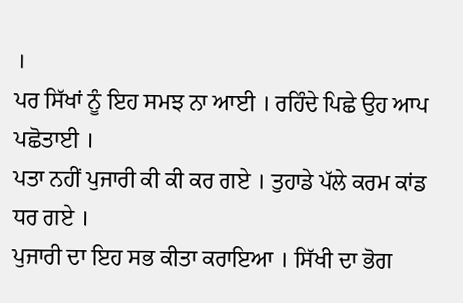।
ਪਰ ਸਿੱਖਾਂ ਨੂੰ ਇਹ ਸਮਝ ਨਾ ਆਈ । ਰਹਿੰਦੇ ਪਿਛੇ ਉਹ ਆਪ ਪਛੋਤਾਈ ।
ਪਤਾ ਨਹੀਂ ਪੁਜਾਰੀ ਕੀ ਕੀ ਕਰ ਗਏ । ਤੁਹਾਡੇ ਪੱਲੇ ਕਰਮ ਕਾਂਡ ਧਰ ਗਏ ।
ਪੁਜਾਰੀ ਦਾ ਇਹ ਸਭ ਕੀਤਾ ਕਰਾਇਆ । ਸਿੱਖੀ ਦਾ ਭੋਗ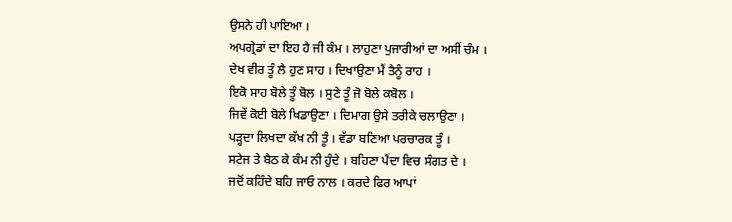ਉਸਨੇ ਹੀ ਪਾਇਆ ।
ਅਪਗ੍ਰੇਡਾਂ ਦਾ ਇਹ ਹੈ ਜੀ ਕੰਮ । ਲਾਹੁਣਾ ਪੁਜਾਰੀਆਂ ਦਾ ਅਸੀਂ ਚੰਮ ।
ਦੇਖ ਵੀਰ ਤੂੰ ਲੈ ਹੁਣ ਸਾਹ । ਦਿਖਾਉਣਾ ਮੈਂ ਤੈਨੂੰ ਰਾਹ ।
ਇਕੋ ਸਾਹ ਬੋਲੇ ਤੂੰ ਬੋਲ । ਸੁਣੇ ਤੂੰ ਜੋ ਬੋਲੇ ਕਬੋਲ ।
ਜਿਵੇਂ ਕੋਈ ਬੋਲੇ ਖਿਡਾਉਣਾ । ਦਿਮਾਗ ਉਸੇ ਤਰੀਕੇ ਚਲਾਉਣਾ ।
ਪੜ੍ਹਦਾ ਲਿਖਦਾ ਕੱਖ ਨੀ ਤੂੰ । ਵੱਡਾ ਬਣਿਆ ਪਰਚਾਰਕ ਤੂੰ ।
ਸਟੇਜ ਤੇ ਬੈਠ ਕੇ ਕੰਮ ਨੀ ਹੁੰਦੇ । ਬਹਿਣਾ ਪੈਂਦਾ ਵਿਚ ਸੰਗਤ ਦੇ ।
ਜਦੋਂ ਕਹਿੰਦੇ ਬਹਿ ਜਾਓ ਨਾਲ । ਕਰਦੇ ਫਿਰ ਆਪਾਂ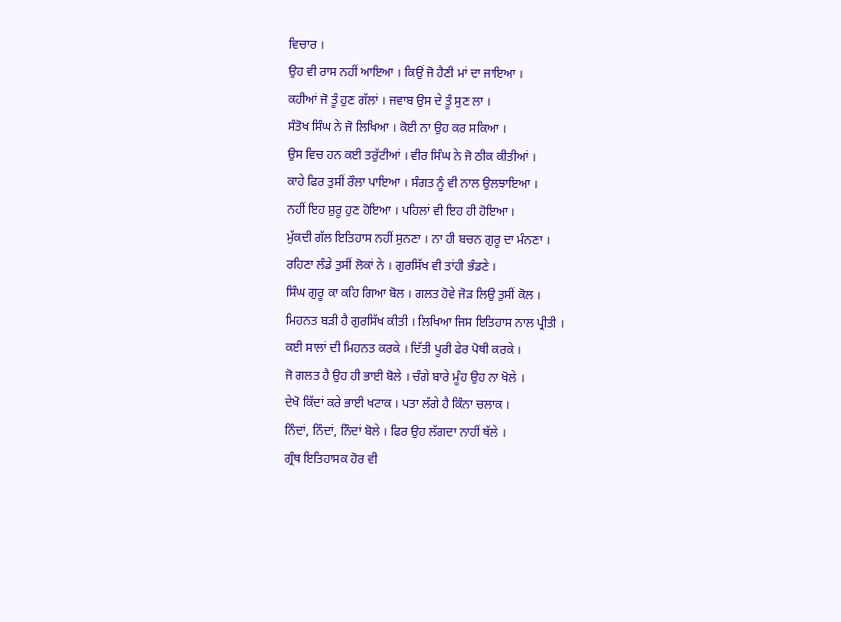ਵਿਚਾਰ ।
ਉਹ ਵੀ ਰਾਸ ਨਹੀਂ ਆਇਆ । ਕਿਉਂ ਜੋ ਹੈਣੀ ਮਾਂ ਦਾ ਜਾਇਆ ।
ਕਹੀਆਂ ਜੋ ਤੂੰ ਹੁਣ ਗੱਲਾਂ । ਜਵਾਬ ਉਸ ਦੇ ਤੂੰ ਸੁਣ ਲਾ ।
ਸੰਤੋਖ ਸਿੰਘ ਨੇ ਜੋ ਲਿਖਿਆ । ਕੋਈ ਨਾ ਉਹ ਕਰ ਸਕਿਆ ।
ਉਸ ਵਿਚ ਹਨ ਕਈ ਤਰੁੱਟੀਆਂ । ਵੀਰ ਸਿੰਘ ਨੇ ਜੋ ਠੀਕ ਕੀਤੀਆਂ ।
ਕਾਹੇ ਫਿਰ ਤੁਸੀਂ ਰੌਲਾ ਪਾਇਆ । ਸੰਗਤ ਨੂੰ ਵੀ ਨਾਲ ਉਲਝਾਇਆ ।
ਨਹੀਂ ਇਹ ਸ਼ੁਰੂ ਹੁਣ ਹੋਇਆ । ਪਹਿਲਾਂ ਵੀ ਇਹ ਹੀ ਹੋਇਆ ।
ਮੁੱਕਦੀ ਗੱਲ ਇਤਿਹਾਸ ਨਹੀਂ ਸੁਨਣਾ । ਨਾ ਹੀ ਬਚਨ ਗੁਰੂ ਦਾ ਮੰਨਣਾ ।
ਰਹਿਣਾ ਲੰਡੇ ਤੁਸੀਂ ਲੋਕਾਂ ਨੇ । ਗੁਰਸਿੱਖ ਵੀ ਤਾਂਹੀ ਭੰਡਣੇ ।
ਸਿੰਘ ਗੁਰੂ ਕਾ ਕਹਿ ਗਿਆ ਬੋਲ । ਗਲਤ ਹੋਵੇ ਜੋੜ ਲਿਉ ਤੁਸੀਂ ਕੋਲ ।
ਮਿਹਨਤ ਬੜੀ ਹੈ ਗੁਰਸਿੱਖ ਕੀਤੀ । ਲਿਖਿਆ ਜਿਸ ਇਤਿਹਾਸ ਨਾਲ ਪ੍ਰੀਤੀ ।
ਕਈ ਸਾਲਾਂ ਦੀ ਮਿਹਨਤ ਕਰਕੇ । ਦਿੱਤੀ ਪੂਰੀ ਫੇਰ ਪੋਥੀ ਕਰਕੇ ।
ਜੋ ਗਲਤ ਹੈ ਉਹ ਹੀ ਭਾਈ ਬੋਲੇ । ਚੰਗੇ ਬਾਰੇ ਮੂੰਹ ਉਹ ਨਾ ਖੋਲੇ ।
ਦੇਖੋ ਕਿੱਦਾਂ ਕਰੇ ਭਾਈ ਖਟਾਕ । ਪਤਾ ਲੱਗੇ ਹੈ ਕਿੰਨਾ ਚਲਾਕ ।
ਨਿੰਦਾਂ, ਨਿੰਦਾਂ, ਨਿੰਦਾਂ ਬੋਲੇ । ਫਿਰ ਉਹ ਲੱਗਦਾ ਨਾਹੀਂ ਥੱਲੇ ।
ਗ੍ਰੰਥ ਇਤਿਹਾਸਕ ਹੋਰ ਵੀ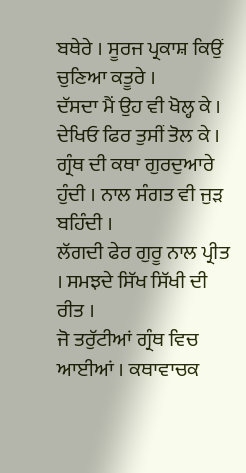ਬਥੇਰੇ । ਸੂਰਜ ਪ੍ਰਕਾਸ਼ ਕਿਉਂ ਚੁਣਿਆ ਕਤੂਰੇ ।
ਦੱਸਦਾ ਮੈਂ ਉਹ ਵੀ ਖੋਲ੍ਹ ਕੇ । ਦੇਖਿਓ ਫਿਰ ਤੁਸੀਂ ਤੋਲ ਕੇ ।
ਗ੍ਰੰਥ ਦੀ ਕਥਾ ਗੁਰਦੁਆਰੇ ਹੁੰਦੀ । ਨਾਲ ਸੰਗਤ ਵੀ ਜੁੜ ਬਹਿੰਦੀ ।
ਲੱਗਦੀ ਫੇਰ ਗੁਰੂ ਨਾਲ ਪ੍ਰੀਤ । ਸਮਝਦੇ ਸਿੱਖ ਸਿੱਖੀ ਦੀ ਰੀਤ ।
ਜੋ ਤਰੁੱਟੀਆਂ ਗ੍ਰੰਥ ਵਿਚ ਆਈਆਂ । ਕਥਾਵਾਚਕ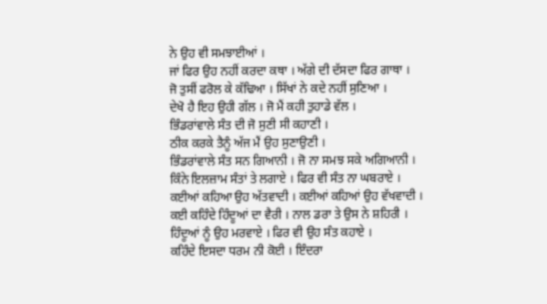ਨੇ ਉਹ ਵੀ ਸਮਝਾਈਆਂ ।
ਜਾਂ ਫਿਰ ਉਹ ਨਹੀਂ ਕਰਦਾ ਕਥਾ । ਅੱਗੇ ਦੀ ਦੱਸਦਾ ਫਿਰ ਗਾਥਾ ।
ਜੋ ਤੁਸੀਂ ਫਰੋਲ ਕੇ ਕੱਢਿਆ । ਸਿੱਖਾਂ ਨੇ ਕਦੇ ਨਹੀਂ ਸੁਣਿਆ ।
ਦੇਖੋ ਹੈ ਇਹ ਉਹੀ ਗੱਲ । ਜੋ ਮੈਂ ਕਹੀ ਤੁਹਾਡੇ ਵੱਲ ।
ਭਿੰਡਰਾਂਵਾਲੇ ਸੰਤ ਦੀ ਜੋ ਸੁਣੀ ਸੀ ਕਹਾਣੀ ।
ਠੀਕ ਕਰਕੇ ਤੈਨੂੰ ਅੱਜ ਮੈਂ ਉਹ ਸੁਣਾਉਣੀ ।
ਭਿੰਡਰਾਂਵਾਲੇ ਸੰਤ ਸਨ ਗਿਆਨੀ । ਜੋ ਨਾ ਸਮਝ ਸਕੇ ਅਗਿਆਨੀ ।
ਕਿੰਨੇ ਇਲਜ਼ਾਮ ਸੰਤਾਂ ਤੇ ਲਗਾਏ । ਫਿਰ ਵੀ ਸੰਤ ਨਾ ਘਬਰਾਏ ।
ਕਈਆਂ ਕਹਿਆ ਉਹ ਅੱਤਵਾਦੀ । ਕਈਆਂ ਕਹਿਆਂ ਉਹ ਵੱਖਵਾਦੀ ।
ਕਈ ਕਹਿੰਦੇ ਹਿੰਦੂਆਂ ਦਾ ਵੈਰੀ । ਨਾਲ ਡਰਾ ਤੇ ਉਸ ਨੇ ਸ਼ਹਿਰੀ ।
ਹਿੰਦੂਆਂ ਨੂੰ ਉਹ ਮਰਵਾਏ । ਫਿਰ ਵੀ ਉਹ ਸੰਤ ਕਹਾਏ ।
ਕਹਿੰਦੇ ਇਸਦਾ ਧਰਮ ਨੀ ਕੋਈ । ਇੰਦਰਾ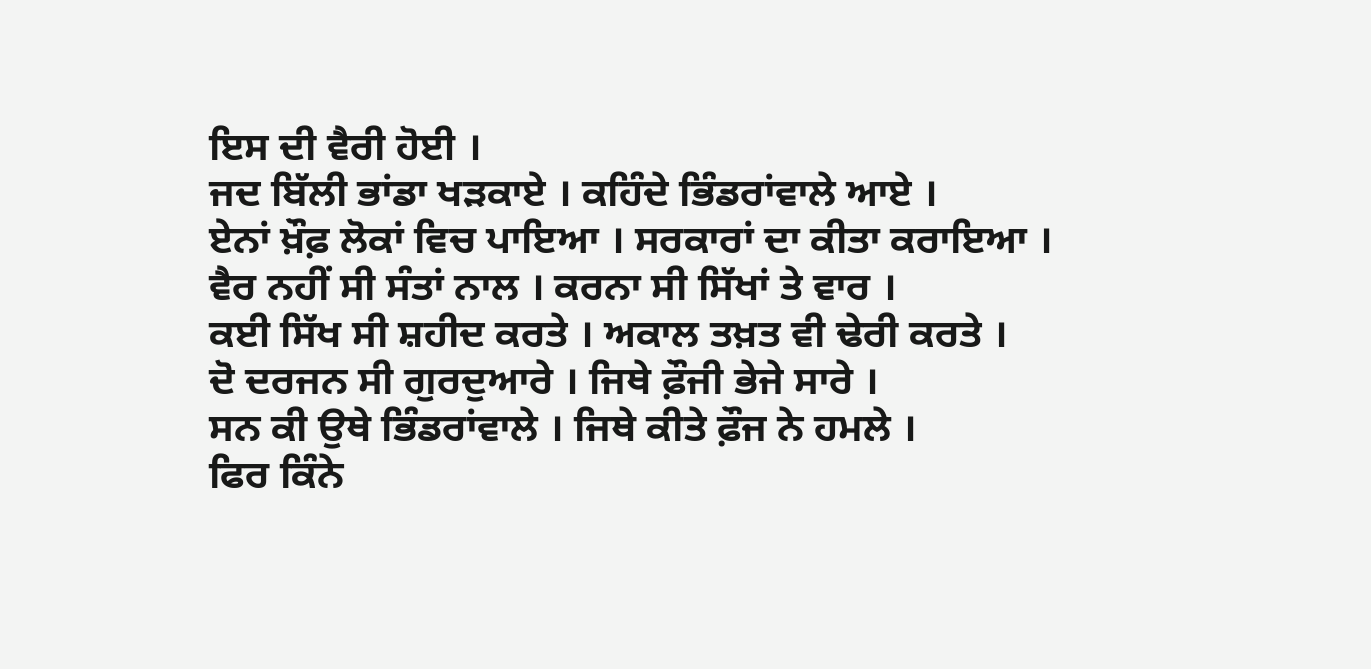ਇਸ ਦੀ ਵੈਰੀ ਹੋਈ ।
ਜਦ ਬਿੱਲੀ ਭਾਂਡਾ ਖੜਕਾਏ । ਕਹਿੰਦੇ ਭਿੰਡਰਾਂਵਾਲੇ ਆਏ ।
ਏਨਾਂ ਖ਼ੌਫ਼ ਲੋਕਾਂ ਵਿਚ ਪਾਇਆ । ਸਰਕਾਰਾਂ ਦਾ ਕੀਤਾ ਕਰਾਇਆ ।
ਵੈਰ ਨਹੀਂ ਸੀ ਸੰਤਾਂ ਨਾਲ । ਕਰਨਾ ਸੀ ਸਿੱਖਾਂ ਤੇ ਵਾਰ ।
ਕਈ ਸਿੱਖ ਸੀ ਸ਼ਹੀਦ ਕਰਤੇ । ਅਕਾਲ ਤਖ਼ਤ ਵੀ ਢੇਰੀ ਕਰਤੇ ।
ਦੋ ਦਰਜਨ ਸੀ ਗੁਰਦੁਆਰੇ । ਜਿਥੇ ਫ਼ੌਜੀ ਭੇਜੇ ਸਾਰੇ ।
ਸਨ ਕੀ ਉਥੇ ਭਿੰਡਰਾਂਵਾਲੇ । ਜਿਥੇ ਕੀਤੇ ਫ਼ੌਜ ਨੇ ਹਮਲੇ ।
ਫਿਰ ਕਿੰਨੇ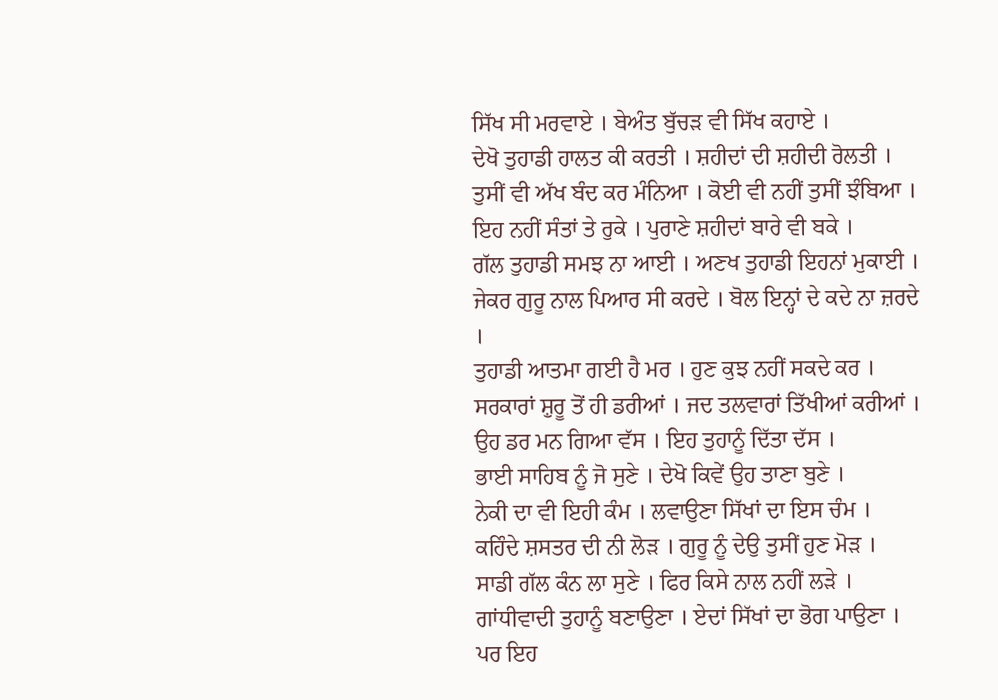ਸਿੱਖ ਸੀ ਮਰਵਾਏ । ਬੇਅੰਤ ਬੁੱਚੜ ਵੀ ਸਿੱਖ ਕਹਾਏ ।
ਦੇਖੋ ਤੁਹਾਡੀ ਹਾਲਤ ਕੀ ਕਰਤੀ । ਸ਼ਹੀਦਾਂ ਦੀ ਸ਼ਹੀਦੀ ਰੋਲਤੀ ।
ਤੁਸੀਂ ਵੀ ਅੱਖ ਬੰਦ ਕਰ ਮੰਨਿਆ । ਕੋਈ ਵੀ ਨਹੀਂ ਤੁਸੀਂ ਝੰਬਿਆ ।
ਇਹ ਨਹੀਂ ਸੰਤਾਂ ਤੇ ਰੁਕੇ । ਪੁਰਾਣੇ ਸ਼ਹੀਦਾਂ ਬਾਰੇ ਵੀ ਬਕੇ ।
ਗੱਲ ਤੁਹਾਡੀ ਸਮਝ ਨਾ ਆਈ । ਅਣਖ ਤੁਹਾਡੀ ਇਹਨਾਂ ਮੁਕਾਈ ।
ਜੇਕਰ ਗੁਰੂ ਨਾਲ ਪਿਆਰ ਸੀ ਕਰਦੇ । ਬੋਲ ਇਨ੍ਹਾਂ ਦੇ ਕਦੇ ਨਾ ਜ਼ਰਦੇ ।
ਤੁਹਾਡੀ ਆਤਮਾ ਗਈ ਹੈ ਮਰ । ਹੁਣ ਕੁਝ ਨਹੀਂ ਸਕਦੇ ਕਰ ।
ਸਰਕਾਰਾਂ ਸ਼ੁਰੂ ਤੋਂ ਹੀ ਡਰੀਆਂ । ਜਦ ਤਲਵਾਰਾਂ ਤਿੱਖੀਆਂ ਕਰੀਆਂ ।
ਉਹ ਡਰ ਮਨ ਗਿਆ ਵੱਸ । ਇਹ ਤੁਹਾਨੂੰ ਦਿੱਤਾ ਦੱਸ ।
ਭਾਈ ਸਾਹਿਬ ਨੂੰ ਜੋ ਸੁਣੇ । ਦੇਖੋ ਕਿਵੇਂ ਉਹ ਤਾਣਾ ਬੁਣੇ ।
ਨੇਕੀ ਦਾ ਵੀ ਇਹੀ ਕੰਮ । ਲਵਾਉਣਾ ਸਿੱਖਾਂ ਦਾ ਇਸ ਚੰਮ ।
ਕਹਿੰਦੇ ਸ਼ਸਤਰ ਦੀ ਨੀ ਲੋੜ । ਗੁਰੂ ਨੂੰ ਦੇਉ ਤੁਸੀਂ ਹੁਣ ਮੋੜ ।
ਸਾਡੀ ਗੱਲ ਕੰਨ ਲਾ ਸੁਣੇ । ਫਿਰ ਕਿਸੇ ਨਾਲ ਨਹੀਂ ਲੜੇ ।
ਗਾਂਧੀਵਾਦੀ ਤੁਹਾਨੂੰ ਬਣਾਉਣਾ । ਏਦਾਂ ਸਿੱਖਾਂ ਦਾ ਭੋਗ ਪਾਉਣਾ ।
ਪਰ ਇਹ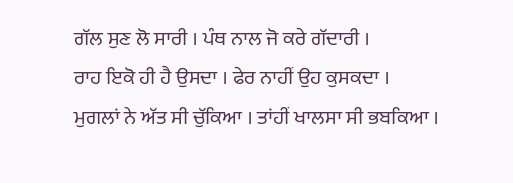ਗੱਲ ਸੁਣ ਲੋ ਸਾਰੀ । ਪੰਥ ਨਾਲ ਜੋ ਕਰੇ ਗੱਦਾਰੀ ।
ਰਾਹ ਇਕੋ ਹੀ ਹੈ ਉਸਦਾ । ਫੇਰ ਨਾਹੀਂ ਉਹ ਕੁਸਕਦਾ ।
ਮੁਗਲਾਂ ਨੇ ਅੱਤ ਸੀ ਚੁੱਕਿਆ । ਤਾਂਹੀਂ ਖਾਲਸਾ ਸੀ ਭਬਕਿਆ ।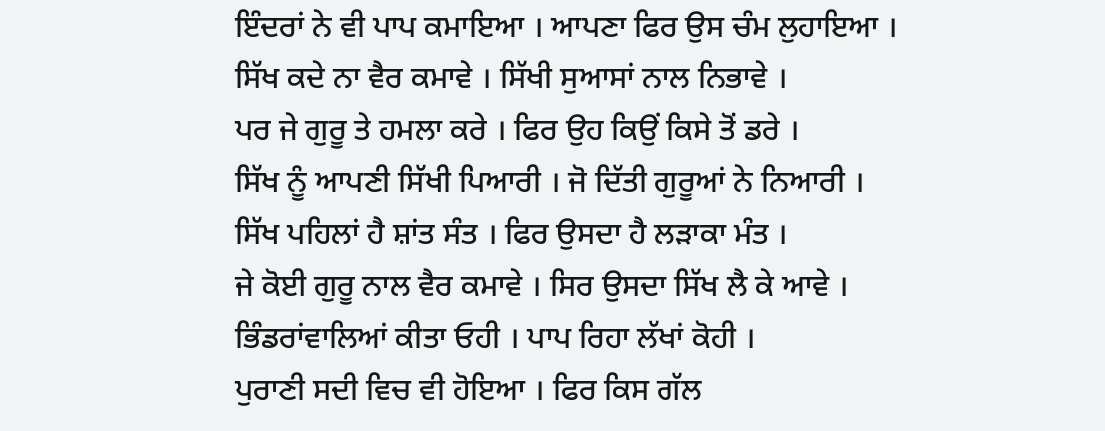ਇੰਦਰਾਂ ਨੇ ਵੀ ਪਾਪ ਕਮਾਇਆ । ਆਪਣਾ ਫਿਰ ਉਸ ਚੰਮ ਲੁਹਾਇਆ ।
ਸਿੱਖ ਕਦੇ ਨਾ ਵੈਰ ਕਮਾਵੇ । ਸਿੱਖੀ ਸੁਆਸਾਂ ਨਾਲ ਨਿਭਾਵੇ ।
ਪਰ ਜੇ ਗੁਰੂ ਤੇ ਹਮਲਾ ਕਰੇ । ਫਿਰ ਉਹ ਕਿਉਂ ਕਿਸੇ ਤੋਂ ਡਰੇ ।
ਸਿੱਖ ਨੂੰ ਆਪਣੀ ਸਿੱਖੀ ਪਿਆਰੀ । ਜੋ ਦਿੱਤੀ ਗੁਰੂਆਂ ਨੇ ਨਿਆਰੀ ।
ਸਿੱਖ ਪਹਿਲਾਂ ਹੈ ਸ਼ਾਂਤ ਸੰਤ । ਫਿਰ ਉਸਦਾ ਹੈ ਲੜਾਕਾ ਮੰਤ ।
ਜੇ ਕੋਈ ਗੁਰੂ ਨਾਲ ਵੈਰ ਕਮਾਵੇ । ਸਿਰ ਉਸਦਾ ਸਿੱਖ ਲੈ ਕੇ ਆਵੇ ।
ਭਿੰਡਰਾਂਵਾਲਿਆਂ ਕੀਤਾ ਓਹੀ । ਪਾਪ ਰਿਹਾ ਲੱਖਾਂ ਕੋਹੀ ।
ਪੁਰਾਣੀ ਸਦੀ ਵਿਚ ਵੀ ਹੋਇਆ । ਫਿਰ ਕਿਸ ਗੱਲ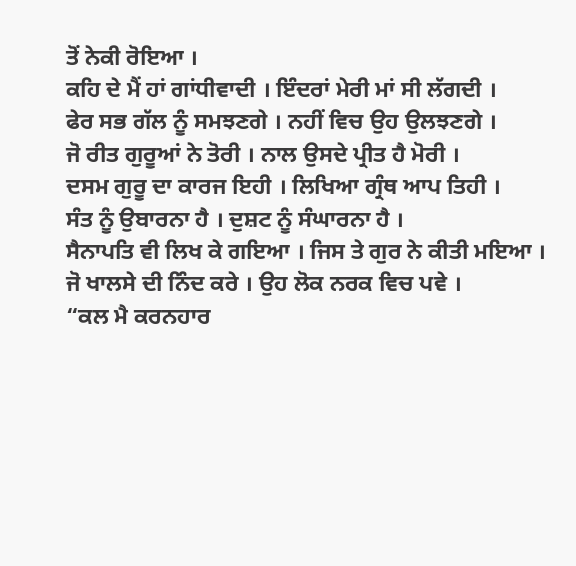ਤੋਂ ਨੇਕੀ ਰੋਇਆ ।
ਕਹਿ ਦੇ ਮੈਂ ਹਾਂ ਗਾਂਧੀਵਾਦੀ । ਇੰਦਰਾਂ ਮੇਰੀ ਮਾਂ ਸੀ ਲੱਗਦੀ ।
ਫੇਰ ਸਭ ਗੱਲ ਨੂੰ ਸਮਝਣਗੇ । ਨਹੀਂ ਵਿਚ ਉਹ ਉਲਝਣਗੇ ।
ਜੋ ਰੀਤ ਗੁਰੂਆਂ ਨੇ ਤੋਰੀ । ਨਾਲ ਉਸਦੇ ਪ੍ਰੀਤ ਹੈ ਮੋਰੀ ।
ਦਸਮ ਗੁਰੂ ਦਾ ਕਾਰਜ ਇਹੀ । ਲਿਖਿਆ ਗ੍ਰੰਥ ਆਪ ਤਿਹੀ ।
ਸੰਤ ਨੂੰ ਉਬਾਰਨਾ ਹੈ । ਦੁਸ਼ਟ ਨੂੰ ਸੰਘਾਰਨਾ ਹੈ ।
ਸੈਨਾਪਤਿ ਵੀ ਲਿਖ ਕੇ ਗਇਆ । ਜਿਸ ਤੇ ਗੁਰ ਨੇ ਕੀਤੀ ਮਇਆ ।
ਜੋ ਖਾਲਸੇ ਦੀ ਨਿੰਦ ਕਰੇ । ਉਹ ਲੋਕ ਨਰਕ ਵਿਚ ਪਵੇ ।
“ਕਲ ਮੈ ਕਰਨਹਾਰ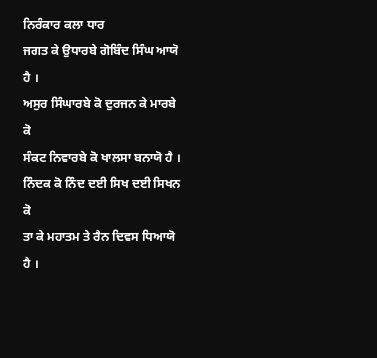ਨਿਰੰਕਾਰ ਕਲਾ ਧਾਰ
ਜਗਤ ਕੇ ਉਧਾਰਬੇ ਗੋਬਿੰਦ ਸਿੰਘ ਆਯੋ ਹੈ ।
ਅਸੁਰ ਸਿੰਘਾਰਬੇ ਕੋ ਦੁਰਜਨ ਕੇ ਮਾਰਬੇ ਕੋ
ਸੰਕਟ ਨਿਵਾਰਬੇ ਕੋ ਖਾਲਸਾ ਬਨਾਯੋ ਹੈ ।
ਨਿੰਦਕ ਕੋ ਨਿੰਦ ਦਈ ਸਿਖ ਦਈ ਸਿਖਨ ਕੋ
ਤਾ ਕੇ ਮਹਾਤਮ ਤੇ ਰੈਨ ਦਿਵਸ ਧਿਆਯੋ ਹੈ ।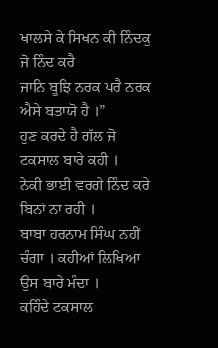ਖਾਲਸੇ ਕੇ ਸਿਖਨ ਕੀ ਨਿੰਦਕੁ ਜੋ ਨਿੰਦ ਕਰੈ
ਜਾਨਿ ਬੂਝਿ ਨਰਕ ਪਰੈ ਨਰਕ ਐਸੇ ਬਤਾਯੋ ਹੈ ।”
ਹੁਣ ਕਰਦੇ ਹੈ ਗੱਲ ਜੋ ਟਕਸਾਲ ਬਾਰੇ ਕਹੀ ।
ਨੇਕੀ ਭਾਈ ਵਰਗੇ ਨਿੰਦ ਕਰੇ ਬਿਨਾਂ ਨਾ ਰਹੀ ।
ਬਾਬਾ ਹਰਨਾਮ ਸਿੰਘ ਨਹੀਂ ਚੰਗਾ । ਕਹੀਆਂ ਲਿਖਿਆ ਉਸ ਬਾਰੇ ਮੰਦਾ ।
ਕਹਿੰਦੇ ਟਕਸਾਲ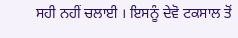ਸਹੀ ਨਹੀਂ ਚਲਾਈ । ਇਸਨੂੰ ਦੇਵੋ ਟਕਸਾਲ ਤੋਂ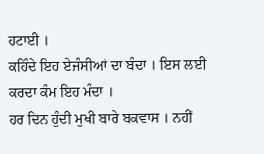ਹਟਾਈ ।
ਕਹਿੰਦੇ ਇਹ ਏਜੰਸੀਆਂ ਦਾ ਬੰਦਾ । ਇਸ ਲਈ ਕਰਦਾ ਕੰਮ ਇਹ ਮੰਦਾ ।
ਹਰ ਦਿਨ ਹੁੰਦੀ ਮੁਖੀ ਬਾਰੇ ਬਕਵਾਸ । ਨਹੀਂ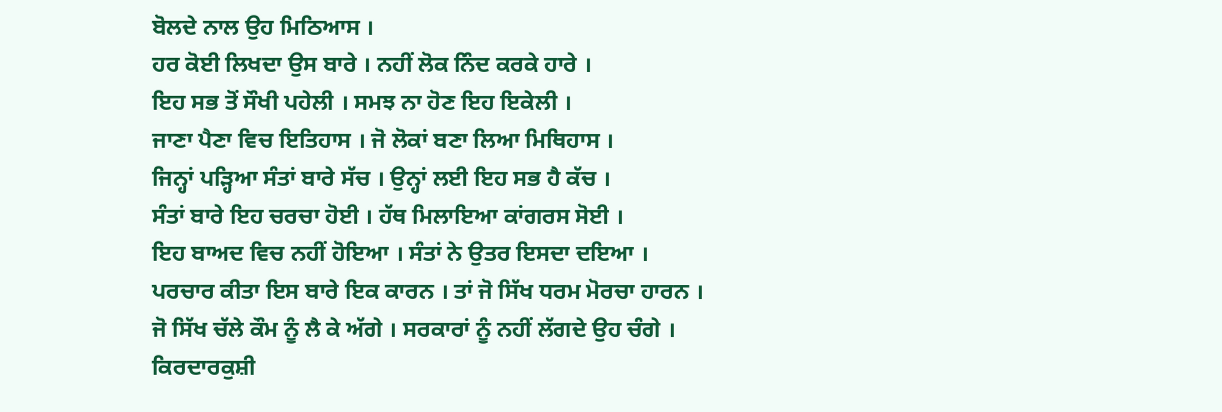ਬੋਲਦੇ ਨਾਲ ਉਹ ਮਿਠਿਆਸ ।
ਹਰ ਕੋਈ ਲਿਖਦਾ ਉਸ ਬਾਰੇ । ਨਹੀਂ ਲੋਕ ਨਿੰਦ ਕਰਕੇ ਹਾਰੇ ।
ਇਹ ਸਭ ਤੋਂ ਸੌਖੀ ਪਹੇਲੀ । ਸਮਝ ਨਾ ਹੋਣ ਇਹ ਇਕੇਲੀ ।
ਜਾਣਾ ਪੈਣਾ ਵਿਚ ਇਤਿਹਾਸ । ਜੋ ਲੋਕਾਂ ਬਣਾ ਲਿਆ ਮਿਥਿਹਾਸ ।
ਜਿਨ੍ਹਾਂ ਪੜ੍ਹਿਆ ਸੰਤਾਂ ਬਾਰੇ ਸੱਚ । ਉਨ੍ਹਾਂ ਲਈ ਇਹ ਸਭ ਹੈ ਕੱਚ ।
ਸੰਤਾਂ ਬਾਰੇ ਇਹ ਚਰਚਾ ਹੋਈ । ਹੱਥ ਮਿਲਾਇਆ ਕਾਂਗਰਸ ਸੋਈ ।
ਇਹ ਬਾਅਦ ਵਿਚ ਨਹੀਂ ਹੋਇਆ । ਸੰਤਾਂ ਨੇ ਉਤਰ ਇਸਦਾ ਦਇਆ ।
ਪਰਚਾਰ ਕੀਤਾ ਇਸ ਬਾਰੇ ਇਕ ਕਾਰਨ । ਤਾਂ ਜੋ ਸਿੱਖ ਧਰਮ ਮੋਰਚਾ ਹਾਰਨ ।
ਜੋ ਸਿੱਖ ਚੱਲੇ ਕੌਮ ਨੂੰ ਲੈ ਕੇ ਅੱਗੇ । ਸਰਕਾਰਾਂ ਨੂੰ ਨਹੀਂ ਲੱਗਦੇ ਉਹ ਚੰਗੇ ।
ਕਿਰਦਾਰਕੁਸ਼ੀ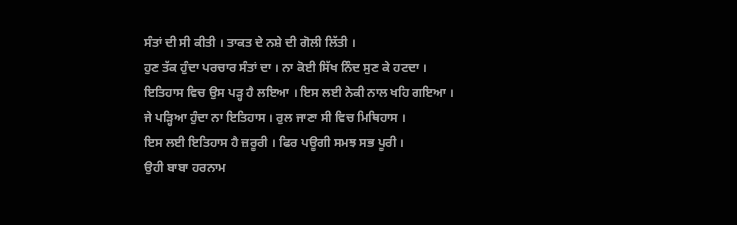ਸੰਤਾਂ ਦੀ ਸੀ ਕੀਤੀ । ਤਾਕਤ ਦੇ ਨਸ਼ੇ ਦੀ ਗੋਲੀ ਲਿੱਤੀ ।
ਹੁਣ ਤੱਕ ਹੁੰਦਾ ਪਰਚਾਰ ਸੰਤਾਂ ਦਾ । ਨਾ ਕੋਈ ਸਿੱਖ ਨਿੰਦ ਸੁਣ ਕੇ ਹਟਦਾ ।
ਇਤਿਹਾਸ ਵਿਚ ਉਸ ਪੜ੍ਹ ਹੈ ਲਇਆ । ਇਸ ਲਈ ਨੇਕੀ ਨਾਲ ਖਹਿ ਗਇਆ ।
ਜੇ ਪੜ੍ਹਿਆ ਹੁੰਦਾ ਨਾ ਇਤਿਹਾਸ । ਰੁਲ ਜਾਣਾ ਸੀ ਵਿਚ ਮਿਥਿਹਾਸ ।
ਇਸ ਲਈ ਇਤਿਹਾਸ ਹੈ ਜ਼ਰੂਰੀ । ਫਿਰ ਪਊਗੀ ਸਮਝ ਸਭ ਪੂਰੀ ।
ਉਹੀ ਬਾਬਾ ਹਰਨਾਮ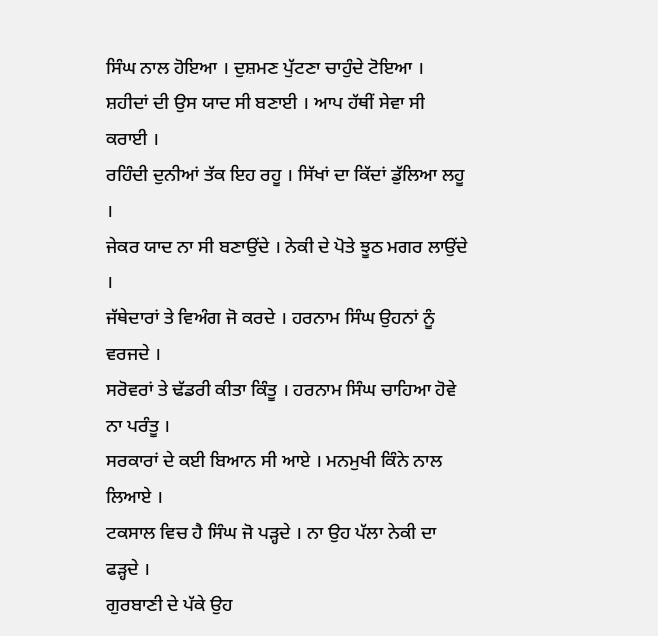ਸਿੰਘ ਨਾਲ ਹੋਇਆ । ਦੁਸ਼ਮਣ ਪੁੱਟਣਾ ਚਾਹੁੰਦੇ ਟੋਇਆ ।
ਸ਼ਹੀਦਾਂ ਦੀ ਉਸ ਯਾਦ ਸੀ ਬਣਾਈ । ਆਪ ਹੱਥੀਂ ਸੇਵਾ ਸੀ ਕਰਾਈ ।
ਰਹਿੰਦੀ ਦੁਨੀਆਂ ਤੱਕ ਇਹ ਰਹੂ । ਸਿੱਖਾਂ ਦਾ ਕਿੱਦਾਂ ਡੁੱਲਿਆ ਲਹੂ ।
ਜੇਕਰ ਯਾਦ ਨਾ ਸੀ ਬਣਾਉਂਦੇ । ਨੇਕੀ ਦੇ ਪੋਤੇ ਝੂਠ ਮਗਰ ਲਾਉਂਦੇ ।
ਜੱਥੇਦਾਰਾਂ ਤੇ ਵਿਅੰਗ ਜੋ ਕਰਦੇ । ਹਰਨਾਮ ਸਿੰਘ ਉਹਨਾਂ ਨੂੰ ਵਰਜਦੇ ।
ਸਰੋਵਰਾਂ ਤੇ ਢੱਡਰੀ ਕੀਤਾ ਕਿੰਤੂ । ਹਰਨਾਮ ਸਿੰਘ ਚਾਹਿਆ ਹੋਵੇ ਨਾ ਪਰੰਤੂ ।
ਸਰਕਾਰਾਂ ਦੇ ਕਈ ਬਿਆਨ ਸੀ ਆਏ । ਮਨਮੁਖੀ ਕਿੰਨੇ ਨਾਲ ਲਿਆਏ ।
ਟਕਸਾਲ ਵਿਚ ਹੈ ਸਿੰਘ ਜੋ ਪੜ੍ਹਦੇ । ਨਾ ਉਹ ਪੱਲਾ ਨੇਕੀ ਦਾ ਫੜ੍ਹਦੇ ।
ਗੁਰਬਾਣੀ ਦੇ ਪੱਕੇ ਉਹ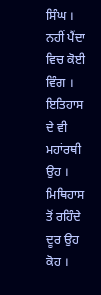ਸਿੰਘ । ਨਹੀਂ ਪੈਂਦਾ ਵਿਚ ਕੋਈ ਵਿੰਗ ।
ਇਤਿਹਾਸ ਦੇ ਵੀ ਮਹਾਂਰਥੀ ਉਹ । ਮਿਥਿਹਾਸ ਤੋਂ ਰਹਿੰਦੇ ਦੂਰ ਉਹ ਕੋਹ ।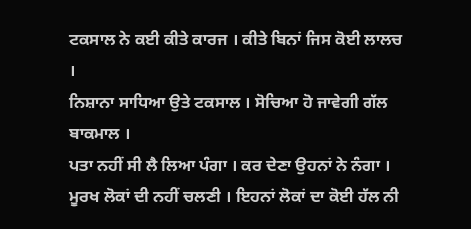ਟਕਸਾਲ ਨੇ ਕਈ ਕੀਤੇ ਕਾਰਜ । ਕੀਤੇ ਬਿਨਾਂ ਜਿਸ ਕੋਈ ਲਾਲਚ ।
ਨਿਸ਼ਾਨਾ ਸਾਧਿਆ ਉਤੇ ਟਕਸਾਲ । ਸੋਚਿਆ ਹੋ ਜਾਵੇਗੀ ਗੱਲ ਬਾਕਮਾਲ ।
ਪਤਾ ਨਹੀਂ ਸੀ ਲੈ ਲਿਆ ਪੰਗਾ । ਕਰ ਦੇਣਾ ਉਹਨਾਂ ਨੇ ਨੰਗਾ ।
ਮੂਰਖ ਲੋਕਾਂ ਦੀ ਨਹੀਂ ਚਲਣੀ । ਇਹਨਾਂ ਲੋਕਾਂ ਦਾ ਕੋਈ ਹੱਲ ਨੀ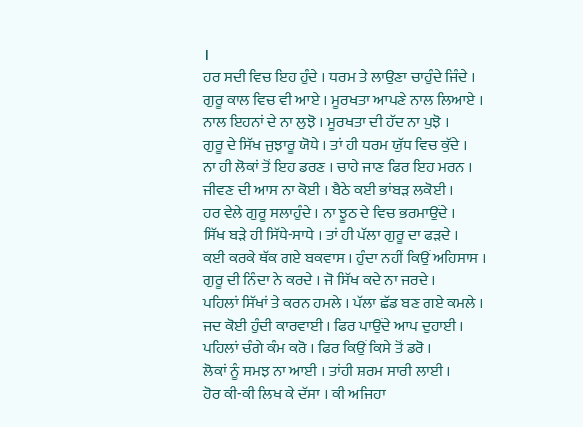।
ਹਰ ਸਦੀ ਵਿਚ ਇਹ ਹੁੰਦੇ । ਧਰਮ ਤੇ ਲਾਉਣਾ ਚਾਹੁੰਦੇ ਜਿੰਦੇ ।
ਗੁਰੂ ਕਾਲ ਵਿਚ ਵੀ ਆਏ । ਮੂਰਖਤਾ ਆਪਣੇ ਨਾਲ ਲਿਆਏ ।
ਨਾਲ ਇਹਨਾਂ ਦੇ ਨਾ ਲੁਝੋ । ਮੂਰਖਤਾ ਦੀ ਹੱਦ ਨਾ ਪੁਝੋ ।
ਗੁਰੂ ਦੇ ਸਿੱਖ ਜੁਝਾਰੂ ਯੋਧੇ । ਤਾਂ ਹੀ ਧਰਮ ਯੁੱਧ ਵਿਚ ਕੁੱਦੇ ।
ਨਾ ਹੀ ਲੋਕਾਂ ਤੋਂ ਇਹ ਡਰਣ । ਚਾਹੇ ਜਾਣ ਫਿਰ ਇਹ ਮਰਨ ।
ਜੀਵਣ ਦੀ ਆਸ ਨਾ ਕੋਈ । ਬੈਠੇ ਕਈ ਭਾਂਬੜ ਲਕੋਈ ।
ਹਰ ਵੇਲੇ ਗੁਰੂ ਸਲਾਹੁੰਦੇ । ਨਾ ਝੂਠ ਦੇ ਵਿਚ ਭਰਮਾਉਂਦੇ ।
ਸਿੱਖ ਬੜੇ ਹੀ ਸਿੱਧੇ-ਸਾਧੇ । ਤਾਂ ਹੀ ਪੱਲਾ ਗੁਰੂ ਦਾ ਫੜਦੇ ।
ਕਈ ਕਰਕੇ ਥੱਕ ਗਏ ਬਕਵਾਸ । ਹੁੰਦਾ ਨਹੀਂ ਕਿਉਂ ਅਹਿਸਾਸ ।
ਗੁਰੂ ਦੀ ਨਿੰਦਾ ਨੇ ਕਰਦੇ । ਜੋ ਸਿੱਖ ਕਦੇ ਨਾ ਜਰਦੇ ।
ਪਹਿਲਾਂ ਸਿੱਖਾਂ ਤੇ ਕਰਨ ਹਮਲੇ । ਪੱਲਾ ਛੱਡ ਬਣ ਗਏ ਕਮਲੇ ।
ਜਦ ਕੋਈ ਹੁੰਦੀ ਕਾਰਵਾਈ । ਫਿਰ ਪਾਉਂਦੇ ਆਪ ਦੁਹਾਈ ।
ਪਹਿਲਾਂ ਚੰਗੇ ਕੰਮ ਕਰੋ । ਫਿਰ ਕਿਉਂ ਕਿਸੇ ਤੋਂ ਡਰੋ ।
ਲੋਕਾਂ ਨੂੰ ਸਮਝ ਨਾ ਆਈ । ਤਾਂਹੀ ਸ਼ਰਮ ਸਾਰੀ ਲਾਈ ।
ਹੋਰ ਕੀ-ਕੀ ਲਿਖ ਕੇ ਦੱਸਾ । ਕੀ ਅਜਿਹਾ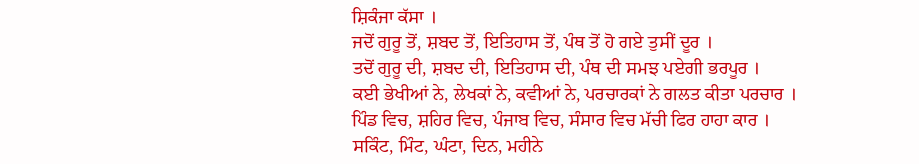ਸ਼ਿਕੰਜਾ ਕੱਸਾ ।
ਜਦੋਂ ਗੁਰੂ ਤੋਂ, ਸ਼ਬਦ ਤੋਂ, ਇਤਿਹਾਸ ਤੋਂ, ਪੰਥ ਤੋਂ ਹੋ ਗਏ ਤੁਸੀਂ ਦੂਰ ।
ਤਦੋਂ ਗੁਰੂ ਦੀ, ਸ਼ਬਦ ਦੀ, ਇਤਿਹਾਸ ਦੀ, ਪੰਥ ਦੀ ਸਮਝ ਪਏਗੀ ਭਰਪੂਰ ।
ਕਈ ਭੇਖੀਆਂ ਨੇ, ਲੇਖਕਾਂ ਨੇ, ਕਵੀਆਂ ਨੇ, ਪਰਚਾਰਕਾਂ ਨੇ ਗਲਤ ਕੀਤਾ ਪਰਚਾਰ ।
ਪਿੰਡ ਵਿਚ, ਸ਼ਹਿਰ ਵਿਚ, ਪੰਜਾਬ ਵਿਚ, ਸੰਸਾਰ ਵਿਚ ਮੱਚੀ ਫਿਰ ਹਾਹਾ ਕਾਰ ।
ਸਕਿੰਟ, ਮਿੰਟ, ਘੰਟਾ, ਦਿਨ, ਮਹੀਨੇ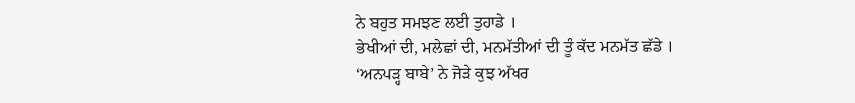ਨੇ ਬਹੁਤ ਸਮਝਣ ਲਈ ਤੁਹਾਡੇ ।
ਭੇਖੀਆਂ ਦੀ, ਮਲੇਛਾਂ ਦੀ, ਮਨਮੱਤੀਆਂ ਦੀ ਤੂੰ ਕੱਦ ਮਨਮੱਤ ਛੱਡੇ ।
‘ਅਨਪੜ੍ਹ ਬਾਬੇ’ ਨੇ ਜੋੜੇ ਕੁਝ ਅੱਖਰ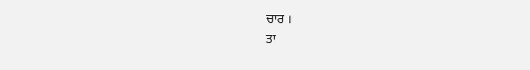ਚਾਰ ।
ਤਾ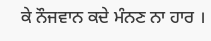ਕੇ ਨੌਜਵਾਨ ਕਦੇ ਮੰਨਣ ਨਾ ਹਾਰ ।